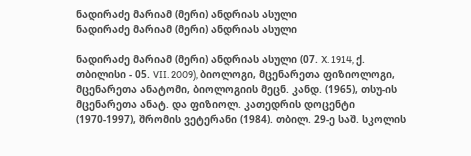ნადირაძე მარიამ (მერი) ანდრიას ასული
ნადირაძე მარიამ (მერი) ანდრიას ასული

ნადირაძე მარიამ (მერი) ანდრიას ასული (07. X. 1914, ქ. თბილისი - 05. VII. 2009), ბიოლოგი, მცენარეთა ფიზიოლოგი, მცენარეთა ანატომი, ბიოლოგიის მეცნ. კანდ. (1965), თსუ-ის  მცენარეთა ანატ. და ფიზიოლ. კათედრის დოცენტი (1970-1997), შრომის ვეტერანი (1984). თბილ. 29-ე საშ. სკოლის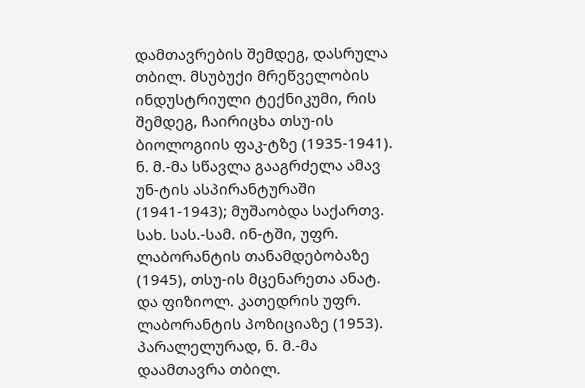დამთავრების შემდეგ, დასრულა თბილ. მსუბუქი მრეწველობის ინდუსტრიული ტექნიკუმი, რის შემდეგ, ჩაირიცხა თსუ-ის ბიოლოგიის ფაკ-ტზე (1935-1941). ნ. მ.-მა სწავლა გააგრძელა ამავ უნ-ტის ასპირანტურაში (1941-1943); მუშაობდა საქართვ. სახ. სას.-სამ. ინ-ტში, უფრ. ლაბორანტის თანამდებობაზე (1945), თსუ-ის მცენარეთა ანატ. და ფიზიოლ. კათედრის უფრ. ლაბორანტის პოზიციაზე (1953). პარალელურად, ნ. მ.-მა დაამთავრა თბილ.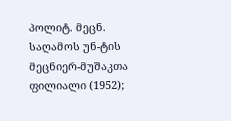პოლიტ. მეცნ. საღამოს უნ-ტის მეცნიერ-მუშაკთა ფილიალი (1952);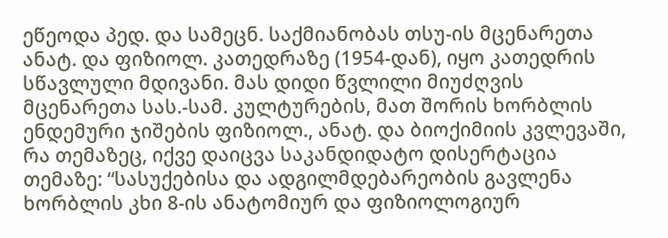ეწეოდა პედ. და სამეცნ. საქმიანობას თსუ-ის მცენარეთა ანატ. და ფიზიოლ. კათედრაზე (1954-დან), იყო კათედრის სწავლული მდივანი. მას დიდი წვლილი მიუძღვის მცენარეთა სას.-სამ. კულტურების, მათ შორის ხორბლის ენდემური ჯიშების ფიზიოლ., ანატ. და ბიოქიმიის კვლევაში, რა თემაზეც, იქვე დაიცვა საკანდიდატო დისერტაცია თემაზე: “სასუქებისა და ადგილმდებარეობის გავლენა ხორბლის კხი 8-ის ანატომიურ და ფიზიოლოგიურ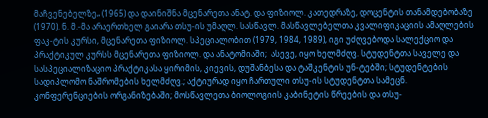მაჩვენებელზე„ (1965) და დაინიშნა მცენარეთა ანატ. და ფიზიოლ. კათედრაზე, დოცენტის თანამდებობაზე (1970). ნ. მ.-მა არაერთხელ გაიარა თსუ-ის უმაღლ. სასწავლ. მასწავლებელთა კვალიფიკაციის ამაღლების ფაკ-ტის კურსი, მცენარეთა ფიზიოლ. სპეციალობით (1979, 1984, 1989), იგი უძღვებოდა სალექციო და პრაქტიკულ კურსს მცენარეთა ფიზიოლ. და ანატომიაში;  ასევე, იყო ხელმძღვ. სტუდენტთა საველე და სასპეციალიზაციო პრაქტიკასა ყირიმის, კიევის, დუშანბესა და ტაშკენტის უნ-ტებში; სტუდენტების სადიპლომო ნაშრომების ხელმძღვ.; აქტიურად იყო ჩართული თსუ-ის სტუდენტთა სამეცნ. კონფერენციების ორგანიზებაში; მოსწავლეთა ბიოლოგიის კაბინეტის წრეების და თსუ-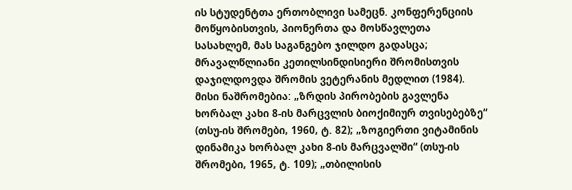ის სტუდენტთა ერთობლივი სამეცნ. კონფერენციის მოწყობისთვის, პიონერთა და მოსწავლეთა სასახლემ, მას საგანგებო ჯილდო გადასცა; მრავალწლიანი კეთილსინდისიერი შრომისთვის დაჯილდოვდა შრომის ვეტერანის მედლით (1984). მისი ნაშრომებია: „ზრდის პირობების გავლენა ხორბალ კახი 8-ის მარცვლის ბიოქიმიურ თვისებებზე“ (თსუ-ის შრომები, 1960, ტ. 82); „ზოგიერთი ვიტამინის დინამიკა ხორბალ კახი 8-ის მარცვალში“ (თსუ-ის შრომები, 1965, ტ. 109); „თბილისის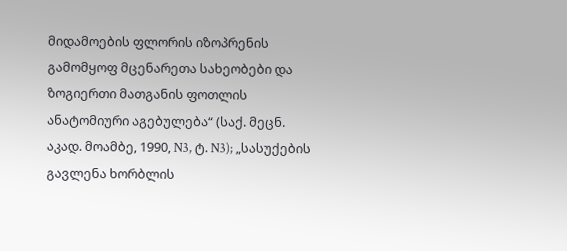მიდამოების ფლორის იზოპრენის გამომყოფ მცენარეთა სახეობები და ზოგიერთი მათგანის ფოთლის ანატომიური აგებულება“ (საქ. მეცნ. აკად. მოამბე, 1990, N3, ტ. N3); „სასუქების გავლენა ხორბლის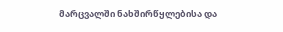მარცვალში ნახშირწყლებისა და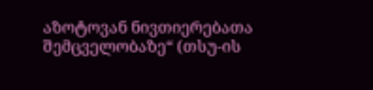აზოტოვან ნივთიერებათა შემცველობაზე“ (თსუ-ის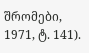შრომები, 1971, ტ. 141).